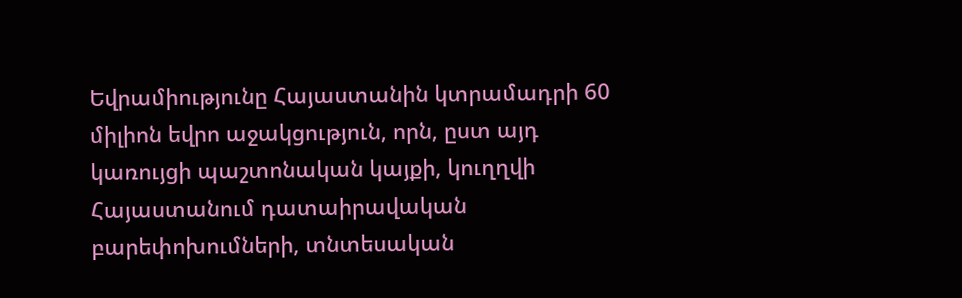Եվրամիությունը Հայաստանին կտրամադրի 60 միլիոն եվրո աջակցություն, որն, ըստ այդ կառույցի պաշտոնական կայքի, կուղղվի Հայաստանում դատաիրավական բարեփոխումների, տնտեսական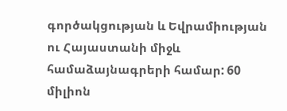գործակցության և Եվրամիության ու Հայաստանի միջև համաձայնագրերի համար: 60 միլիոն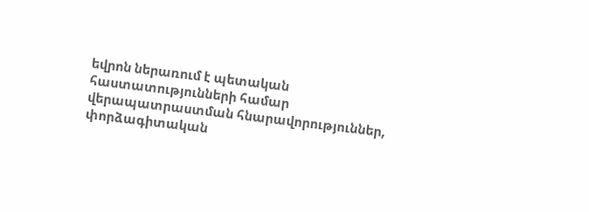եվրոն ներառում է պետական հաստատությունների համար վերապատրաստման հնարավորություններ, փորձագիտական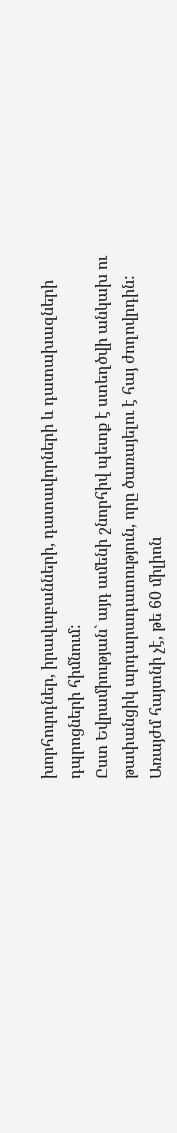խորհուրդներ, իրավաբանների, դատավորների և դատախազների դպրոցների հիմնում:
Ըստ Եվրամիության` այդ ամենի շնորհիվ պետք է ստեղծվի անկախ ու թափանցիկ արդարադատություն, որը ծառայելու է հայ ժողովրդին: Առայժմ հայտնի չէ, թե 60 միլիոն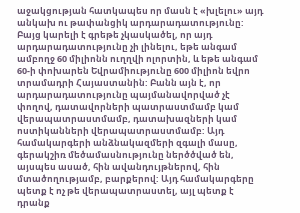աջակցության հատկապես որ մասն է «խլելու» այդ անկախ ու թափանցիկ արդարադատությունը: Բայց կարելի է գրեթե չկասկածել, որ այդ արդարադատությունը չի լինելու, եթե անգամ ամբողջ 60 միլիոնն ուղղվի ոլորտին, և եթե անգամ 60-ի փոխարեն Եվրամիությունը 600 միլիոն եվրո տրամադրի Հայաստանին: Բանն այն է, որ արդարադատությունը պայմանավորված չէ փողով, դատավորների պատրաստմամբ կամ վերապատրաստմամբ, դատախազների կամ ոստիկանների վերապատրաստմամբ: Այդ համակարգերի անձնակազմերի զգալի մասը, գերակշիռ մեծամասնությունը ներծծված են, այսպես ասած, հին ավանդույթներով, հին մտածողությամբ, բարքերով: Այդ համակարգերը պետք է ոչ թե վերապատրաստել, այլ պետք է դրանք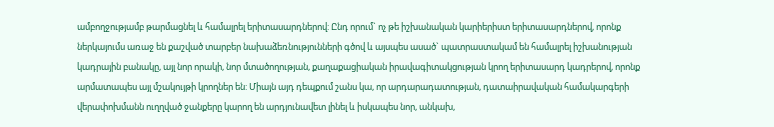ամբողջությամբ թարմացնել և համալրել երիտասարդներով: Ընդ որում` ոչ թե իշխանական կարիերիստ երիտասարդներով, որոնք ներկայումս առաջ են քաշված տարբեր նախաձեռնությունների գծով և այսպես ասած` պատրաստակամ են համալրել իշխանության կադրային բանակը, այլ նոր որակի, նոր մտածողության, քաղաքացիական իրավագիտակցության կրող երիտասարդ կադրերով, որոնք արմատապես այլ մշակույթի կրողներ են: Միայն այդ դեպքում շանս կա, որ արդարադատության, դատաիրավական համակարգերի վերափոխմանն ուղղված ջանքերը կարող են արդյունավետ լինել և իսկապես նոր, անկախ,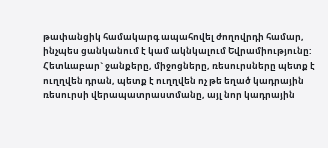թափանցիկ համակարգ ապահովել ժողովրդի համար, ինչպես ցանկանում է կամ ակնկալում Եվրամիությունը:
Հետևաբար` ջանքերը, միջոցները, ռեսուրսները պետք է ուղղվեն դրան, պետք է ուղղվեն ոչ թե եղած կադրային ռեսուրսի վերապատրաստմանը, այլ նոր կադրային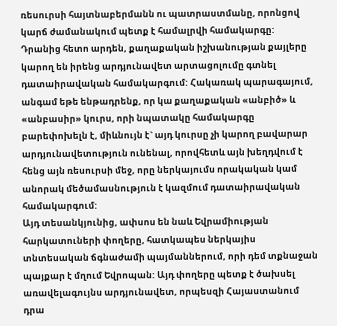ռեսուրսի հայտնաբերմանն ու պատրաստմանը, որոնցով կարճ ժամանակում պետք է համալրվի համակարգը: Դրանից հետո արդեն, քաղաքական իշխանության քայլերը կարող են իրենց արդյունավետ արտացոլումը գտնել դատաիրավական համակարգում: Հակառակ պարագայում, անգամ եթե ենթադրենք, որ կա քաղաքական «անբիծ» և «անբասիր» կուրս, որի նպատակը համակարգը բարեփոխելն է, միևնույն է` այդ կուրսը չի կարող բավարար արդյունավետություն ունենալ, որովհետև այն խեղդվում է հենց այն ռեսուրսի մեջ, որը ներկայումս որակական կամ անորակ մեծամասնություն է կազմում դատաիրավական համակարգում:
Այդ տեսանկյունից, ափսոս են նաև Եվրամիության հարկատուների փողերը, հատկապես ներկայիս տնտեսական ճգնաժամի պայմաններում, որի դեմ տքնաջան պայքար է մղում Եվրոպան: Այդ փողերը պետք է ծախսել առավելագույնս արդյունավետ, որպեսզի Հայաստանում դրա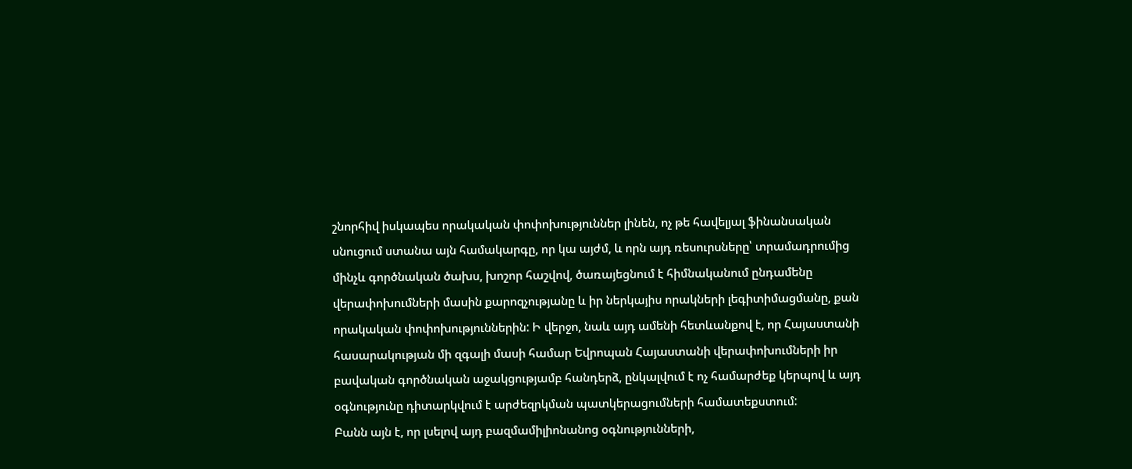շնորհիվ իսկապես որակական փոփոխություններ լինեն, ոչ թե հավելյալ ֆինանսական սնուցում ստանա այն համակարգը, որ կա այժմ, և որն այդ ռեսուրսները՝ տրամադրումից մինչև գործնական ծախս, խոշոր հաշվով, ծառայեցնում է հիմնականում ընդամենը վերափոխումների մասին քարոզչությանը և իր ներկայիս որակների լեգիտիմացմանը, քան որակական փոփոխություններին: Ի վերջո, նաև այդ ամենի հետևանքով է, որ Հայաստանի հասարակության մի զգալի մասի համար Եվրոպան Հայաստանի վերափոխումների իր բավական գործնական աջակցությամբ հանդերձ, ընկալվում է ոչ համարժեք կերպով և այդ օգնությունը դիտարկվում է արժեզրկման պատկերացումների համատեքստում:
Բանն այն է, որ լսելով այդ բազմամիլիոնանոց օգնությունների,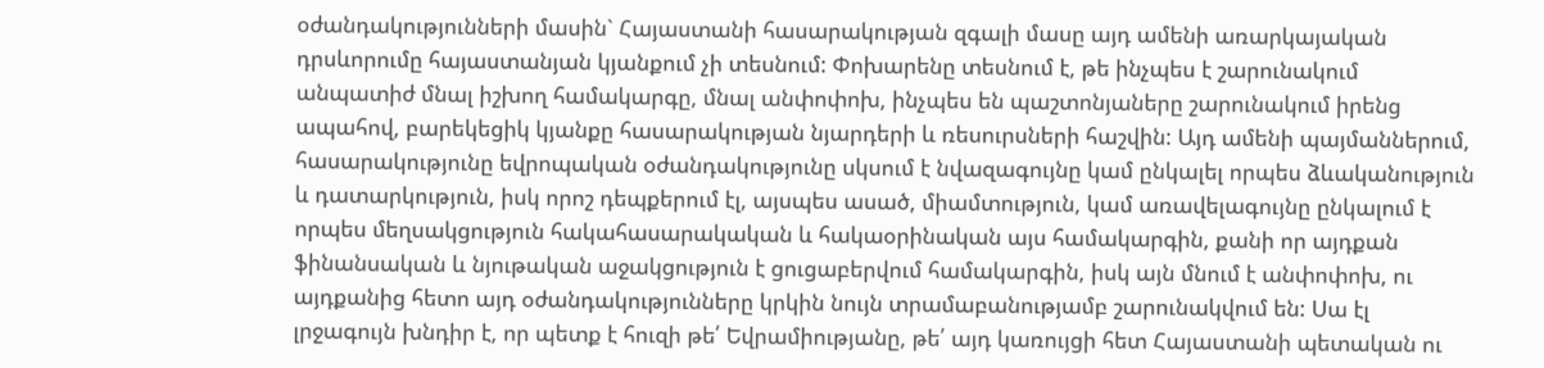օժանդակությունների մասին` Հայաստանի հասարակության զգալի մասը այդ ամենի առարկայական դրսևորումը հայաստանյան կյանքում չի տեսնում: Փոխարենը տեսնում է, թե ինչպես է շարունակում անպատիժ մնալ իշխող համակարգը, մնալ անփոփոխ, ինչպես են պաշտոնյաները շարունակում իրենց ապահով, բարեկեցիկ կյանքը հասարակության նյարդերի և ռեսուրսների հաշվին: Այդ ամենի պայմաններում, հասարակությունը եվրոպական օժանդակությունը սկսում է նվազագույնը կամ ընկալել որպես ձևականություն և դատարկություն, իսկ որոշ դեպքերում էլ, այսպես ասած, միամտություն, կամ առավելագույնը ընկալում է որպես մեղսակցություն հակահասարակական և հակաօրինական այս համակարգին, քանի որ այդքան ֆինանսական և նյութական աջակցություն է ցուցաբերվում համակարգին, իսկ այն մնում է անփոփոխ, ու այդքանից հետո այդ օժանդակությունները կրկին նույն տրամաբանությամբ շարունակվում են: Սա էլ լրջագույն խնդիր է, որ պետք է հուզի թե՛ Եվրամիությանը, թե՛ այդ կառույցի հետ Հայաստանի պետական ու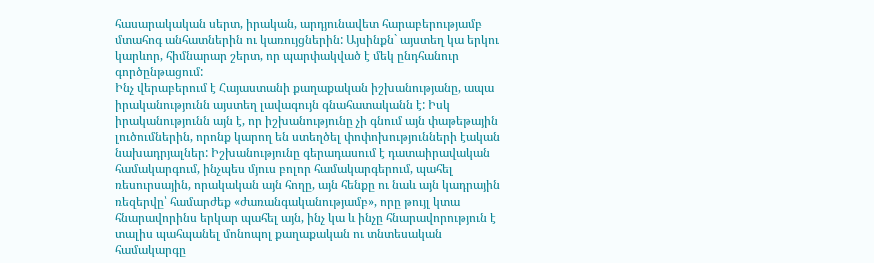հասարակական սերտ, իրական, արդյունավետ հարաբերությամբ մտահոգ անհատներին ու կառույցներին: Այսինքն` այստեղ կա երկու կարևոր, հիմնարար շերտ, որ պարփակված է մեկ ընդհանուր գործընթացում:
Ինչ վերաբերում է Հայաստանի քաղաքական իշխանությանը, ապա իրականությունն այստեղ լավագույն գնահատականն է: Իսկ իրականությունն այն է, որ իշխանությունը չի գնում այն փաթեթային լուծումներին, որոնք կարող են ստեղծել փոփոխությունների էական նախադրյալներ: Իշխանությունը գերադասում է դատաիրավական համակարգում, ինչպես մյուս բոլոր համակարգերում, պահել ռեսուրսային, որակական այն հողը, այն հենքը ու նաև այն կադրային ռեզերվը՝ համարժեք «ժառանգականությամբ», որը թույլ կտա հնարավորինս երկար պահել այն, ինչ կա և ինչը հնարավորություն է տալիս պահպանել մոնոպոլ քաղաքական ու տնտեսական համակարգը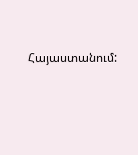Հայաստանում: